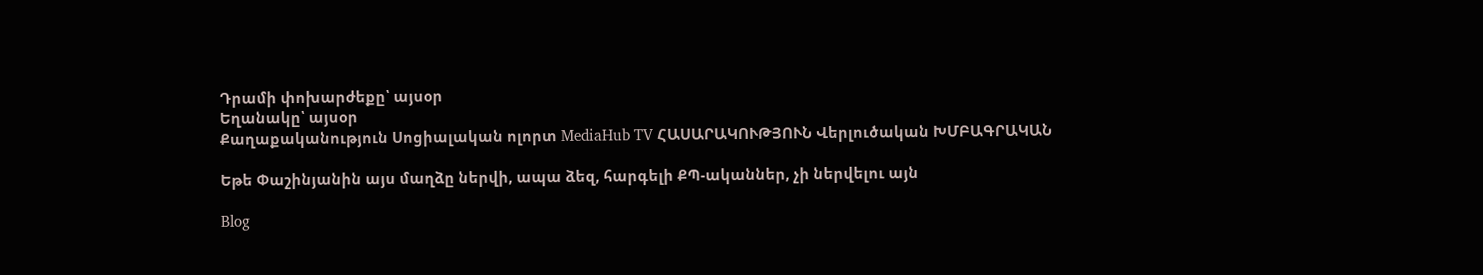Դրամի փոխարժեքը՝ այսօր
Եղանակը՝ այսօր
Քաղաքականություն Սոցիալական ոլորտ MediaHub TV ՀԱՍԱՐԱԿՈՒԹՅՈՒՆ Վերլուծական ԽՄԲԱԳՐԱԿԱՆ

Եթե Փաշինյանին այս մաղձը ներվի, ապա ձեզ, հարգելի ՔՊ-ականներ, չի ներվելու այն

Blog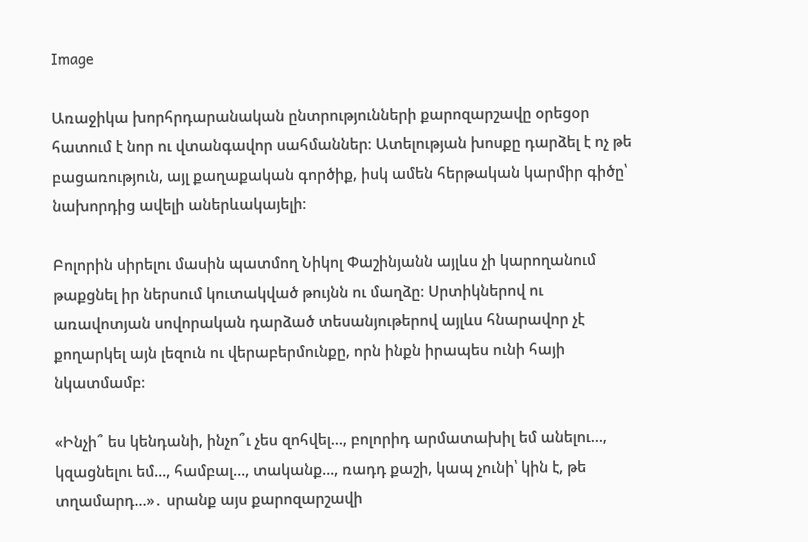Image

Առաջիկա խորհրդարանական ընտրությունների քարոզարշավը օրեցօր հատում է նոր ու վտանգավոր սահմաններ։ Ատելության խոսքը դարձել է ոչ թե բացառություն, այլ քաղաքական գործիք, իսկ ամեն հերթական կարմիր գիծը՝ նախորդից ավելի աներևակայելի։

Բոլորին սիրելու մասին պատմող Նիկոլ Փաշինյանն այլևս չի կարողանում թաքցնել իր ներսում կուտակված թույնն ու մաղձը։ Սրտիկներով ու առավոտյան սովորական դարձած տեսանյութերով այլևս հնարավոր չէ քողարկել այն լեզուն ու վերաբերմունքը, որն ինքն իրապես ունի հայի նկատմամբ։

«Ինչի՞ ես կենդանի, ինչո՞ւ չես զոհվել…, բոլորիդ արմատախիլ եմ անելու…, կզացնելու եմ…, համբալ…, տականք…, ռադդ քաշի, կապ չունի՝ կին է, թե տղամարդ…»․ սրանք այս քարոզարշավի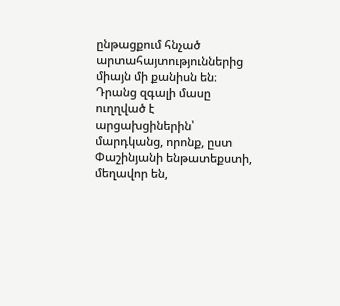ընթացքում հնչած արտահայտություններից միայն մի քանիսն են։ Դրանց զգալի մասը ուղղված է արցախցիներին՝ մարդկանց, որոնք, ըստ Փաշինյանի ենթատեքստի, մեղավոր են,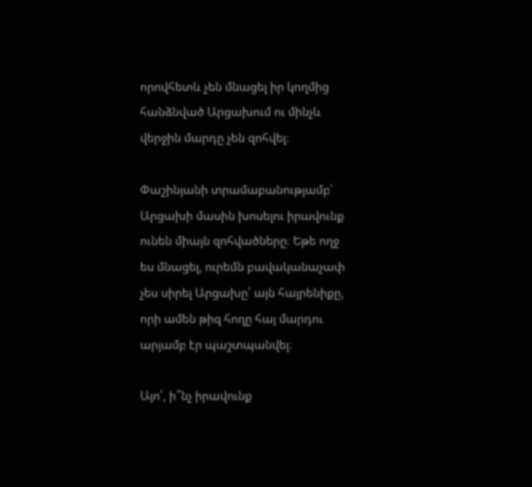որովհետև չեն մնացել իր կողմից հանձնված Արցախում ու մինչև վերջին մարդը չեն զոհվել։

Փաշինյանի տրամաբանությամբ՝ Արցախի մասին խոսելու իրավունք ունեն միայն զոհվածները։ Եթե ողջ ես մնացել, ուրեմն բավականաչափ չես սիրել Արցախը՝ այն հայրենիքը, որի ամեն թիզ հողը հայ մարդու արյամբ էր պաշտպանվել։

Այո՛, ի՞նչ իրավունք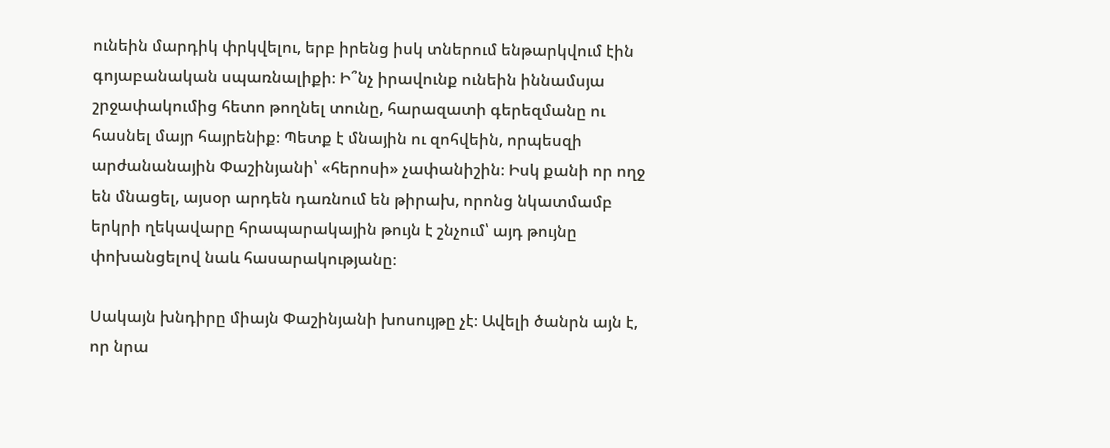ունեին մարդիկ փրկվելու, երբ իրենց իսկ տներում ենթարկվում էին գոյաբանական սպառնալիքի։ Ի՞նչ իրավունք ունեին իննամսյա շրջափակումից հետո թողնել տունը, հարազատի գերեզմանը ու հասնել մայր հայրենիք։ Պետք է մնային ու զոհվեին, որպեսզի արժանանային Փաշինյանի՝ «հերոսի» չափանիշին։ Իսկ քանի որ ողջ են մնացել, այսօր արդեն դառնում են թիրախ, որոնց նկատմամբ երկրի ղեկավարը հրապարակային թույն է շնչում՝ այդ թույնը փոխանցելով նաև հասարակությանը։

Սակայն խնդիրը միայն Փաշինյանի խոսույթը չէ։ Ավելի ծանրն այն է, որ նրա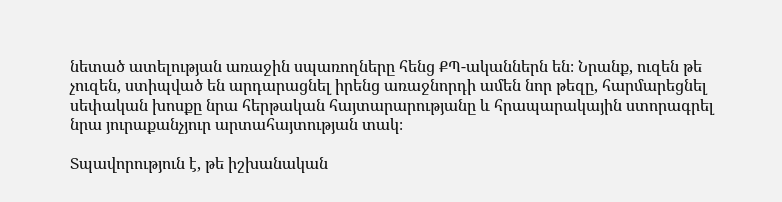նետած ատելության առաջին սպառողները հենց ՔՊ-ականներն են։ Նրանք, ուզեն թե չուզեն, ստիպված են արդարացնել իրենց առաջնորդի ամեն նոր թեզը, հարմարեցնել սեփական խոսքը նրա հերթական հայտարարությանը և հրապարակային ստորագրել նրա յուրաքանչյուր արտահայտության տակ։

Տպավորություն է, թե իշխանական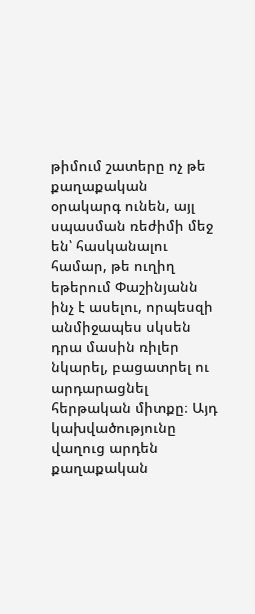թիմում շատերը ոչ թե քաղաքական օրակարգ ունեն, այլ սպասման ռեժիմի մեջ են՝ հասկանալու համար, թե ուղիղ եթերում Փաշինյանն ինչ է ասելու, որպեսզի անմիջապես սկսեն դրա մասին ռիլեր նկարել, բացատրել ու արդարացնել հերթական միտքը։ Այդ կախվածությունը վաղուց արդեն քաղաքական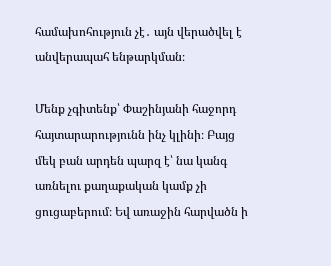համախոհություն չէ․ այն վերածվել է անվերապահ ենթարկման։

Մենք չգիտենք՝ Փաշինյանի հաջորդ հայտարարությունն ինչ կլինի։ Բայց մեկ բան արդեն պարզ է՝ նա կանգ առնելու քաղաքական կամք չի ցուցաբերում։ Եվ առաջին հարվածն ի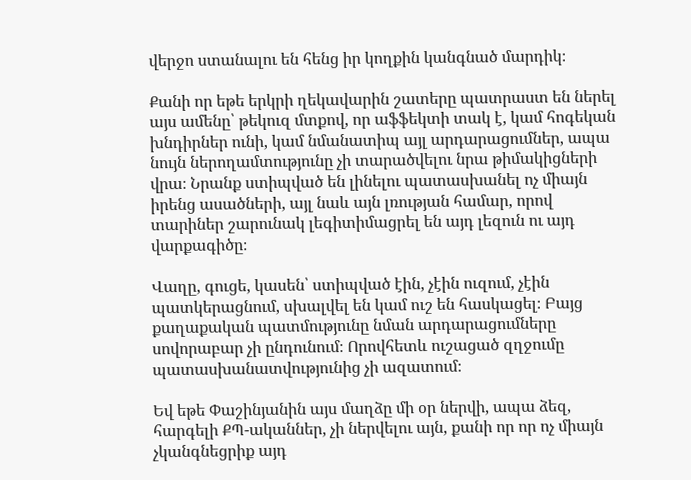վերջո ստանալու են հենց իր կողքին կանգնած մարդիկ։

Քանի որ եթե երկրի ղեկավարին շատերը պատրաստ են ներել այս ամենը՝ թեկուզ մտքով, որ աֆֆեկտի տակ է, կամ հոգեկան խնդիրներ ունի, կամ նմանատիպ այլ արդարացումներ, ապա նույն ներողամտությունը չի տարածվելու նրա թիմակիցների վրա։ Նրանք ստիպված են լինելու պատասխանել ոչ միայն իրենց ասածների, այլ նաև այն լռության համար, որով տարիներ շարունակ լեգիտիմացրել են այդ լեզուն ու այդ վարքագիծը։

Վաղը, գուցե, կասեն՝ ստիպված էին, չէին ուզում, չէին պատկերացնում, սխալվել են կամ ուշ են հասկացել։ Բայց քաղաքական պատմությունը նման արդարացումները սովորաբար չի ընդունում։ Որովհետև ուշացած զղջումը պատասխանատվությունից չի ազատում։

Եվ եթե Փաշինյանին այս մաղձը մի օր ներվի, ապա ձեզ, հարգելի ՔՊ-ականներ, չի ներվելու այն, քանի որ որ ոչ միայն չկանգնեցրիք այդ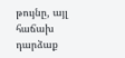թույնը, այլ հաճախ դարձաք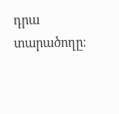դրա տարածողը։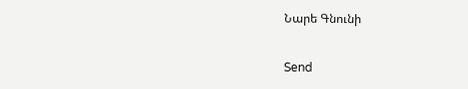Նարե Գնունի

Send